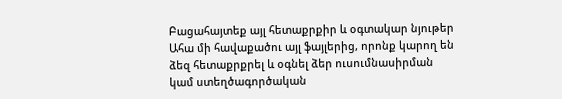Բացահայտեք այլ հետաքրքիր և օգտակար նյութեր
Ահա մի հավաքածու այլ ֆայլերից, որոնք կարող են ձեզ հետաքրքրել և օգնել ձեր ուսումնասիրման կամ ստեղծագործական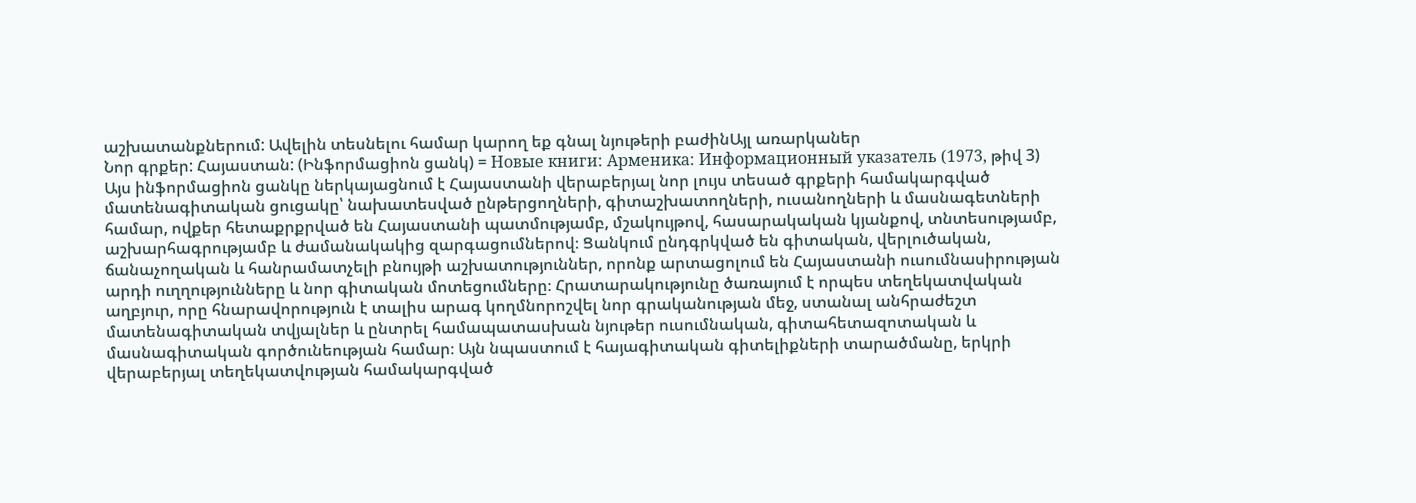աշխատանքներում: Ավելին տեսնելու համար կարող եք գնալ նյութերի բաժինԱյլ առարկաներ
Նոր գրքեր: Հայաստան: (Ինֆորմացիոն ցանկ) = Новые книги: Арменика: Информационный указатель (1973, թիվ 3)
Այս ինֆորմացիոն ցանկը ներկայացնում է Հայաստանի վերաբերյալ նոր լույս տեսած գրքերի համակարգված մատենագիտական ցուցակը՝ նախատեսված ընթերցողների, գիտաշխատողների, ուսանողների և մասնագետների համար, ովքեր հետաքրքրված են Հայաստանի պատմությամբ, մշակույթով, հասարակական կյանքով, տնտեսությամբ, աշխարհագրությամբ և ժամանակակից զարգացումներով։ Ցանկում ընդգրկված են գիտական, վերլուծական, ճանաչողական և հանրամատչելի բնույթի աշխատություններ, որոնք արտացոլում են Հայաստանի ուսումնասիրության արդի ուղղությունները և նոր գիտական մոտեցումները։ Հրատարակությունը ծառայում է որպես տեղեկատվական աղբյուր, որը հնարավորություն է տալիս արագ կողմնորոշվել նոր գրականության մեջ, ստանալ անհրաժեշտ մատենագիտական տվյալներ և ընտրել համապատասխան նյութեր ուսումնական, գիտահետազոտական և մասնագիտական գործունեության համար։ Այն նպաստում է հայագիտական գիտելիքների տարածմանը, երկրի վերաբերյալ տեղեկատվության համակարգված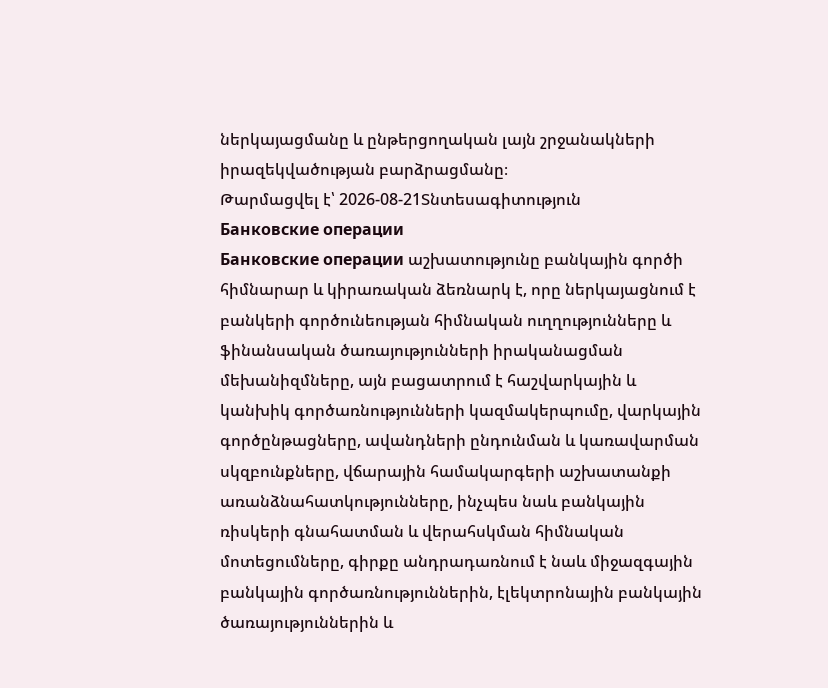ներկայացմանը և ընթերցողական լայն շրջանակների իրազեկվածության բարձրացմանը։
Թարմացվել է՝ 2026-08-21Տնտեսագիտություն
Банковские операции
Банковские операции աշխատությունը բանկային գործի հիմնարար և կիրառական ձեռնարկ է, որը ներկայացնում է բանկերի գործունեության հիմնական ուղղությունները և ֆինանսական ծառայությունների իրականացման մեխանիզմները, այն բացատրում է հաշվարկային և կանխիկ գործառնությունների կազմակերպումը, վարկային գործընթացները, ավանդների ընդունման և կառավարման սկզբունքները, վճարային համակարգերի աշխատանքի առանձնահատկությունները, ինչպես նաև բանկային ռիսկերի գնահատման և վերահսկման հիմնական մոտեցումները, գիրքը անդրադառնում է նաև միջազգային բանկային գործառնություններին, էլեկտրոնային բանկային ծառայություններին և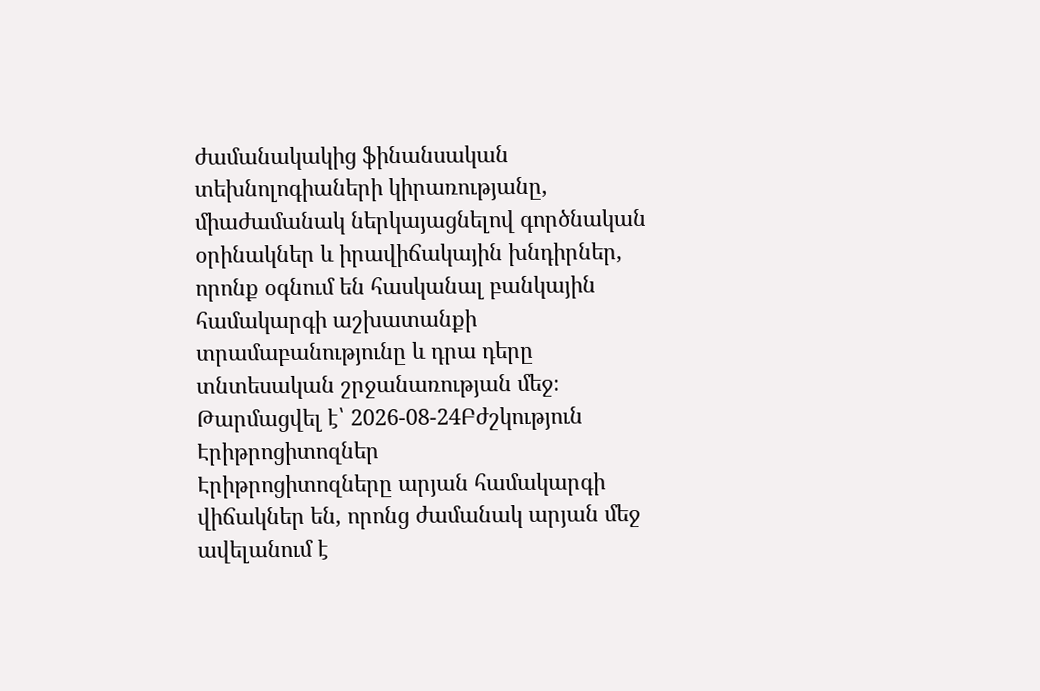ժամանակակից ֆինանսական տեխնոլոգիաների կիրառությանը, միաժամանակ ներկայացնելով գործնական օրինակներ և իրավիճակային խնդիրներ, որոնք օգնում են հասկանալ բանկային համակարգի աշխատանքի տրամաբանությունը և դրա դերը տնտեսական շրջանառության մեջ։
Թարմացվել է՝ 2026-08-24Բժշկություն
Էրիթրոցիտոզներ
Էրիթրոցիտոզները արյան համակարգի վիճակներ են, որոնց ժամանակ արյան մեջ ավելանում է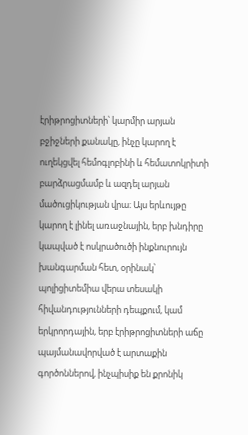էրիթրոցիտների՝ կարմիր արյան բջիջների քանակը, ինչը կարող է ուղեկցվել հեմոգլոբինի և հեմատոկրիտի բարձրացմամբ և ազդել արյան մածուցիկության վրա։ Այս երևույթը կարող է լինել առաջնային, երբ խնդիրը կապված է ոսկրածուծի ինքնուրույն խանգարման հետ, օրինակ՝ պոլիցիտեմիա վերա տեսակի հիվանդությունների դեպքում, կամ երկրորդային, երբ էրիթրոցիտների աճը պայմանավորված է արտաքին գործոններով, ինչպիսիք են քրոնիկ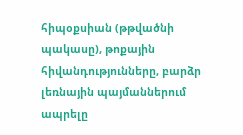հիպօքսիան (թթվածնի պակասը), թոքային հիվանդությունները, բարձր լեռնային պայմաններում ապրելը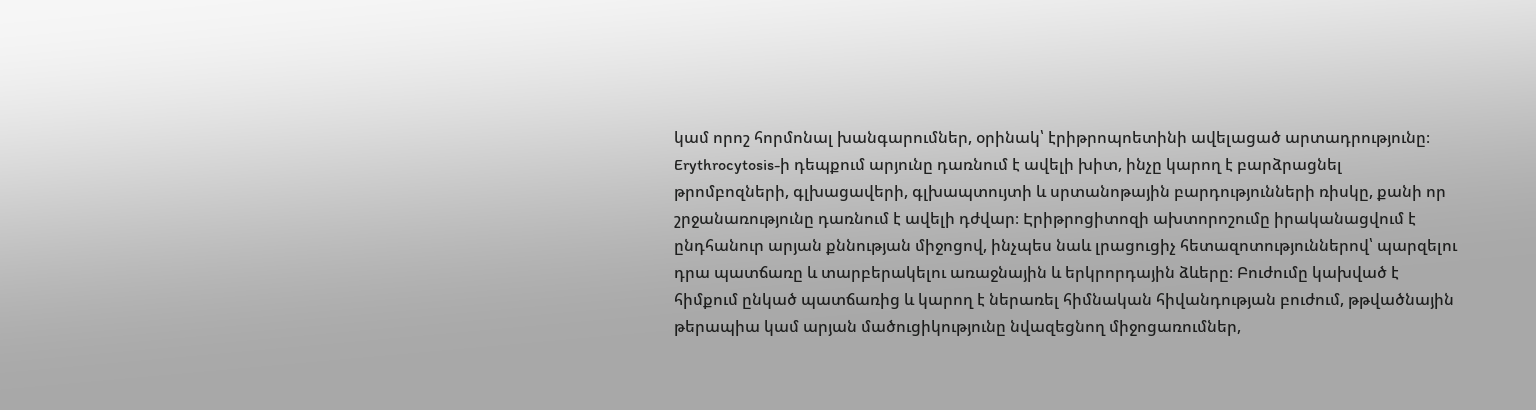կամ որոշ հորմոնալ խանգարումներ, օրինակ՝ էրիթրոպոետինի ավելացած արտադրությունը։ Erythrocytosis-ի դեպքում արյունը դառնում է ավելի խիտ, ինչը կարող է բարձրացնել թրոմբոզների, գլխացավերի, գլխապտույտի և սրտանոթային բարդությունների ռիսկը, քանի որ շրջանառությունը դառնում է ավելի դժվար։ Էրիթրոցիտոզի ախտորոշումը իրականացվում է ընդհանուր արյան քննության միջոցով, ինչպես նաև լրացուցիչ հետազոտություններով՝ պարզելու դրա պատճառը և տարբերակելու առաջնային և երկրորդային ձևերը։ Բուժումը կախված է հիմքում ընկած պատճառից և կարող է ներառել հիմնական հիվանդության բուժում, թթվածնային թերապիա կամ արյան մածուցիկությունը նվազեցնող միջոցառումներ,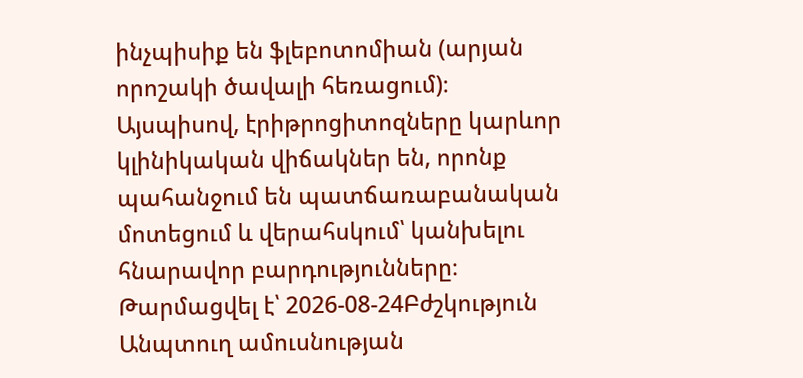ինչպիսիք են ֆլեբոտոմիան (արյան որոշակի ծավալի հեռացում)։ Այսպիսով, էրիթրոցիտոզները կարևոր կլինիկական վիճակներ են, որոնք պահանջում են պատճառաբանական մոտեցում և վերահսկում՝ կանխելու հնարավոր բարդությունները։
Թարմացվել է՝ 2026-08-24Բժշկություն
Անպտուղ ամուսնության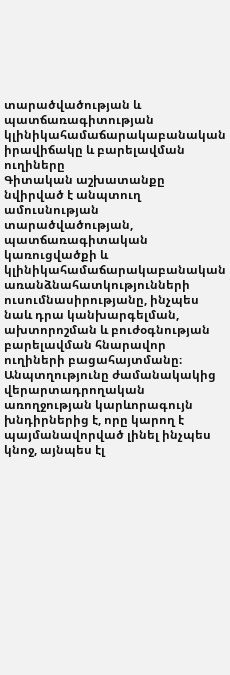տարածվածության և պատճառագիտության կլինիկահամաճարակաբանական իրավիճակը և բարելավման ուղիները
Գիտական աշխատանքը նվիրված է անպտուղ ամուսնության տարածվածության, պատճառագիտական կառուցվածքի և կլինիկահամաճարակաբանական առանձնահատկությունների ուսումնասիրությանը, ինչպես նաև դրա կանխարգելման, ախտորոշման և բուժօգնության բարելավման հնարավոր ուղիների բացահայտմանը։ Անպտղությունը ժամանակակից վերարտադրողական առողջության կարևորագույն խնդիրներից է, որը կարող է պայմանավորված լինել ինչպես կնոջ, այնպես էլ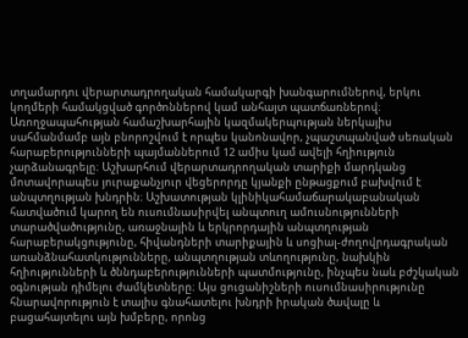տղամարդու վերարտադրողական համակարգի խանգարումներով, երկու կողմերի համակցված գործոններով կամ անհայտ պատճառներով։ Առողջապահության համաշխարհային կազմակերպության ներկայիս սահմանմամբ այն բնորոշվում է որպես կանոնավոր, չպաշտպանված սեռական հարաբերությունների պայմաններում 12 ամիս կամ ավելի հղիություն չարձանագրելը։ Աշխարհում վերարտադրողական տարիքի մարդկանց մոտավորապես յուրաքանչյուր վեցերորդը կյանքի ընթացքում բախվում է անպտղության խնդրին։ Աշխատության կլինիկահամաճարակաբանական հատվածում կարող են ուսումնասիրվել անպտուղ ամուսնությունների տարածվածությունը, առաջնային և երկրորդային անպտղության հարաբերակցությունը, հիվանդների տարիքային և սոցիալ-ժողովրդագրական առանձնահատկությունները, անպտղության տևողությունը, նախկին հղիությունների և ծննդաբերությունների պատմությունը, ինչպես նաև բժշկական օգնության դիմելու ժամկետները։ Այս ցուցանիշների ուսումնասիրությունը հնարավորություն է տալիս գնահատելու խնդրի իրական ծավալը և բացահայտելու այն խմբերը, որոնց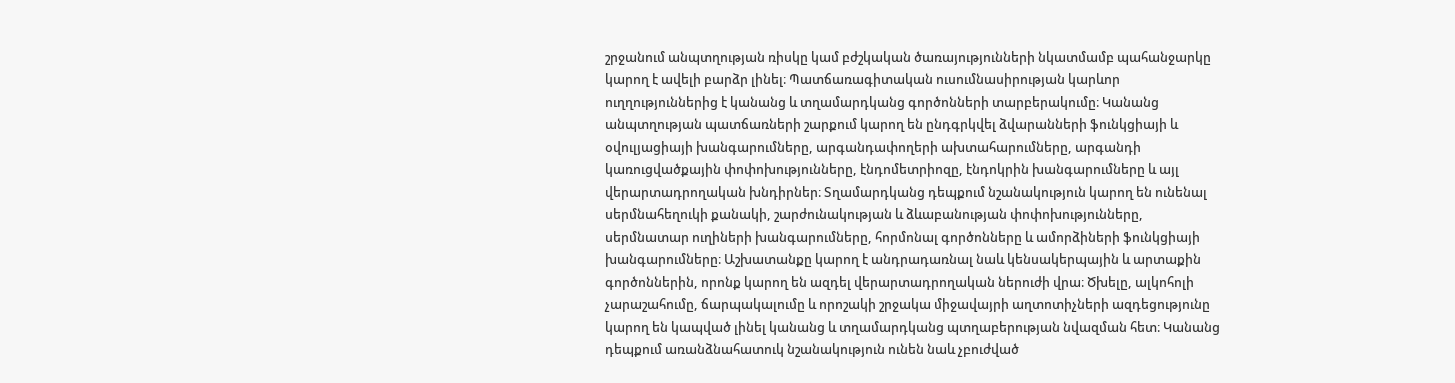շրջանում անպտղության ռիսկը կամ բժշկական ծառայությունների նկատմամբ պահանջարկը կարող է ավելի բարձր լինել։ Պատճառագիտական ուսումնասիրության կարևոր ուղղություններից է կանանց և տղամարդկանց գործոնների տարբերակումը։ Կանանց անպտղության պատճառների շարքում կարող են ընդգրկվել ձվարանների ֆունկցիայի և օվուլյացիայի խանգարումները, արգանդափողերի ախտահարումները, արգանդի կառուցվածքային փոփոխությունները, էնդոմետրիոզը, էնդոկրին խանգարումները և այլ վերարտադրողական խնդիրներ։ Տղամարդկանց դեպքում նշանակություն կարող են ունենալ սերմնահեղուկի քանակի, շարժունակության և ձևաբանության փոփոխությունները, սերմնատար ուղիների խանգարումները, հորմոնալ գործոնները և ամորձիների ֆունկցիայի խանգարումները։ Աշխատանքը կարող է անդրադառնալ նաև կենսակերպային և արտաքին գործոններին, որոնք կարող են ազդել վերարտադրողական ներուժի վրա։ Ծխելը, ալկոհոլի չարաշահումը, ճարպակալումը և որոշակի շրջակա միջավայրի աղտոտիչների ազդեցությունը կարող են կապված լինել կանանց և տղամարդկանց պտղաբերության նվազման հետ։ Կանանց դեպքում առանձնահատուկ նշանակություն ունեն նաև չբուժված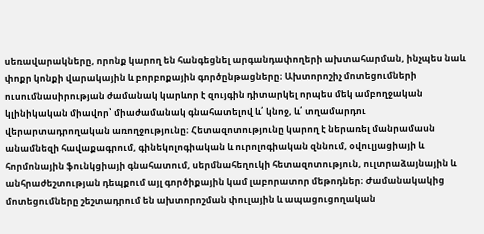սեռավարակները, որոնք կարող են հանգեցնել արգանդափողերի ախտահարման, ինչպես նաև փոքր կոնքի վարակային և բորբոքային գործընթացները։ Ախտորոշիչ մոտեցումների ուսումնասիրության ժամանակ կարևոր է զույգին դիտարկել որպես մեկ ամբողջական կլինիկական միավոր՝ միաժամանակ գնահատելով և՛ կնոջ, և՛ տղամարդու վերարտադրողական առողջությունը։ Հետազոտությունը կարող է ներառել մանրամասն անամնեզի հավաքագրում, գինեկոլոգիական և ուրոլոգիական զննում, օվուլյացիայի և հորմոնային ֆունկցիայի գնահատում, սերմնահեղուկի հետազոտություն, ուլտրաձայնային և անհրաժեշտության դեպքում այլ գործիքային կամ լաբորատոր մեթոդներ։ Ժամանակակից մոտեցումները շեշտադրում են ախտորոշման փուլային և ապացուցողական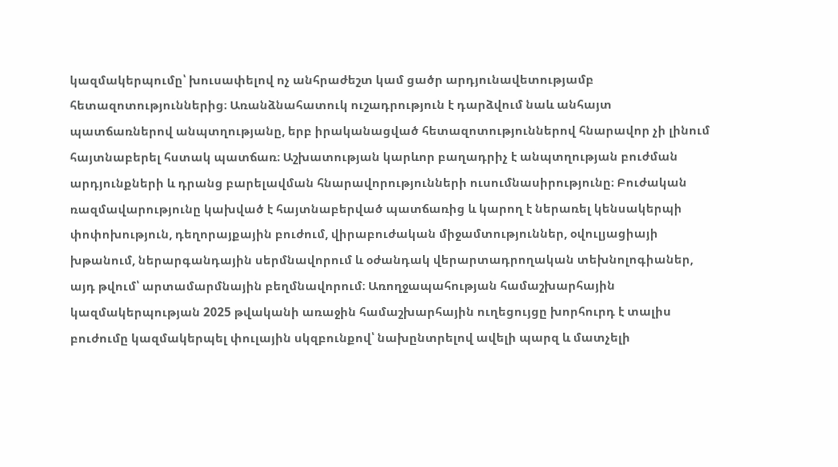կազմակերպումը՝ խուսափելով ոչ անհրաժեշտ կամ ցածր արդյունավետությամբ հետազոտություններից։ Առանձնահատուկ ուշադրություն է դարձվում նաև անհայտ պատճառներով անպտղությանը, երբ իրականացված հետազոտություններով հնարավոր չի լինում հայտնաբերել հստակ պատճառ։ Աշխատության կարևոր բաղադրիչ է անպտղության բուժման արդյունքների և դրանց բարելավման հնարավորությունների ուսումնասիրությունը։ Բուժական ռազմավարությունը կախված է հայտնաբերված պատճառից և կարող է ներառել կենսակերպի փոփոխություն, դեղորայքային բուժում, վիրաբուժական միջամտություններ, օվուլյացիայի խթանում, ներարգանդային սերմնավորում և օժանդակ վերարտադրողական տեխնոլոգիաներ, այդ թվում՝ արտամարմնային բեղմնավորում։ Առողջապահության համաշխարհային կազմակերպության 2025 թվականի առաջին համաշխարհային ուղեցույցը խորհուրդ է տալիս բուժումը կազմակերպել փուլային սկզբունքով՝ նախընտրելով ավելի պարզ և մատչելի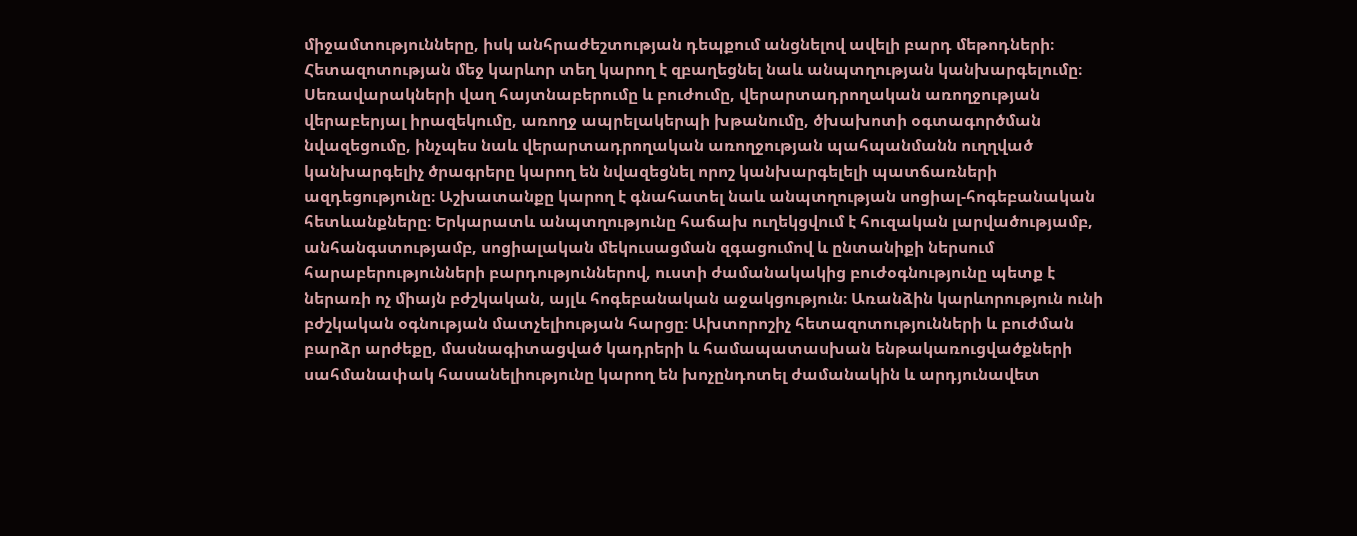միջամտությունները, իսկ անհրաժեշտության դեպքում անցնելով ավելի բարդ մեթոդների։ Հետազոտության մեջ կարևոր տեղ կարող է զբաղեցնել նաև անպտղության կանխարգելումը։ Սեռավարակների վաղ հայտնաբերումը և բուժումը, վերարտադրողական առողջության վերաբերյալ իրազեկումը, առողջ ապրելակերպի խթանումը, ծխախոտի օգտագործման նվազեցումը, ինչպես նաև վերարտադրողական առողջության պահպանմանն ուղղված կանխարգելիչ ծրագրերը կարող են նվազեցնել որոշ կանխարգելելի պատճառների ազդեցությունը։ Աշխատանքը կարող է գնահատել նաև անպտղության սոցիալ-հոգեբանական հետևանքները։ Երկարատև անպտղությունը հաճախ ուղեկցվում է հուզական լարվածությամբ, անհանգստությամբ, սոցիալական մեկուսացման զգացումով և ընտանիքի ներսում հարաբերությունների բարդություններով, ուստի ժամանակակից բուժօգնությունը պետք է ներառի ոչ միայն բժշկական, այլև հոգեբանական աջակցություն։ Առանձին կարևորություն ունի բժշկական օգնության մատչելիության հարցը։ Ախտորոշիչ հետազոտությունների և բուժման բարձր արժեքը, մասնագիտացված կադրերի և համապատասխան ենթակառուցվածքների սահմանափակ հասանելիությունը կարող են խոչընդոտել ժամանակին և արդյունավետ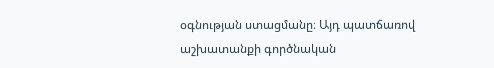օգնության ստացմանը։ Այդ պատճառով աշխատանքի գործնական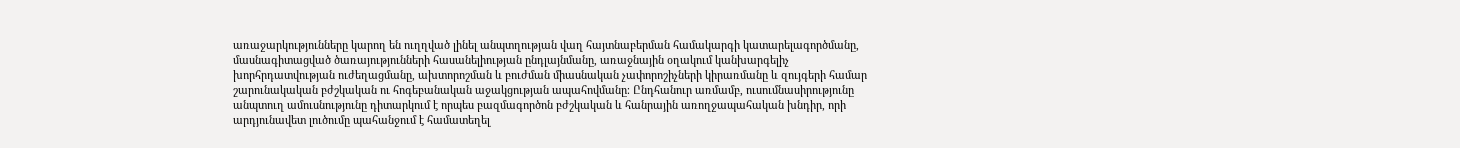առաջարկությունները կարող են ուղղված լինել անպտղության վաղ հայտնաբերման համակարգի կատարելագործմանը, մասնագիտացված ծառայությունների հասանելիության ընդլայնմանը, առաջնային օղակում կանխարգելիչ խորհրդատվության ուժեղացմանը, ախտորոշման և բուժման միասնական չափորոշիչների կիրառմանը և զույգերի համար շարունակական բժշկական ու հոգեբանական աջակցության ապահովմանը։ Ընդհանուր առմամբ, ուսումնասիրությունը անպտուղ ամուսնությունը դիտարկում է որպես բազմագործոն բժշկական և հանրային առողջապահական խնդիր, որի արդյունավետ լուծումը պահանջում է համատեղել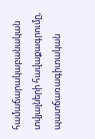համաճարակաբանական տվյալների հավաքագրումը, պատճառագիտական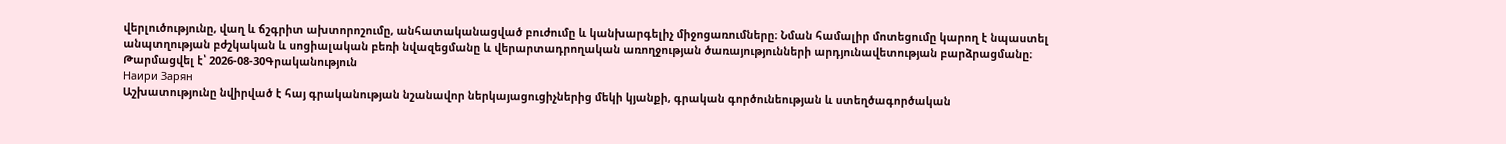վերլուծությունը, վաղ և ճշգրիտ ախտորոշումը, անհատականացված բուժումը և կանխարգելիչ միջոցառումները։ Նման համալիր մոտեցումը կարող է նպաստել անպտղության բժշկական և սոցիալական բեռի նվազեցմանը և վերարտադրողական առողջության ծառայությունների արդյունավետության բարձրացմանը։
Թարմացվել է՝ 2026-08-30Գրականություն
Наири Зарян
Աշխատությունը նվիրված է հայ գրականության նշանավոր ներկայացուցիչներից մեկի կյանքի, գրական գործունեության և ստեղծագործական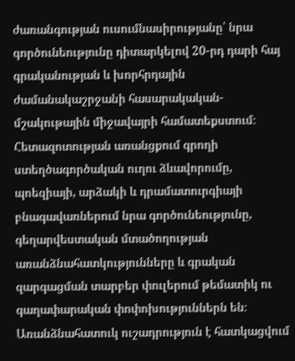ժառանգության ուսումնասիրությանը՝ նրա գործունեությունը դիտարկելով 20-րդ դարի հայ գրականության և խորհրդային ժամանակաշրջանի հասարակական-մշակութային միջավայրի համատեքստում։ Հետազոտության առանցքում գրողի ստեղծագործական ուղու ձևավորումը, պոեզիայի, արձակի և դրամատուրգիայի բնագավառներում նրա գործունեությունը, գեղարվեստական մտածողության առանձնահատկությունները և գրական զարգացման տարբեր փուլերում թեմատիկ ու գաղափարական փոփոխություններն են։ Առանձնահատուկ ուշադրություն է հատկացվում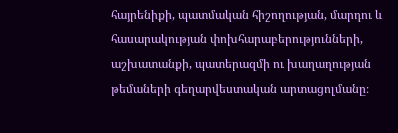հայրենիքի, պատմական հիշողության, մարդու և հասարակության փոխհարաբերությունների, աշխատանքի, պատերազմի ու խաղաղության թեմաների գեղարվեստական արտացոլմանը։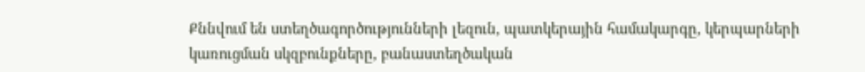Քննվում են ստեղծագործությունների լեզուն, պատկերային համակարգը, կերպարների կառուցման սկզբունքները, բանաստեղծական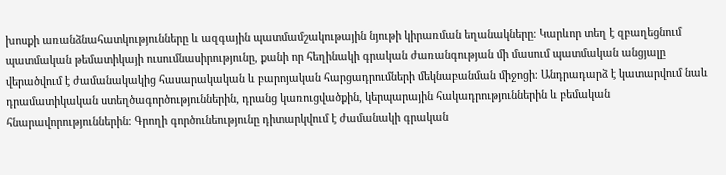խոսքի առանձնահատկությունները և ազգային պատմամշակութային նյութի կիրառման եղանակները։ Կարևոր տեղ է զբաղեցնում պատմական թեմատիկայի ուսումնասիրությունը, քանի որ հեղինակի գրական ժառանգության մի մասում պատմական անցյալը վերածվում է ժամանակակից հասարակական և բարոյական հարցադրումների մեկնաբանման միջոցի։ Անդրադարձ է կատարվում նաև դրամատիկական ստեղծագործություններին, դրանց կառուցվածքին, կերպարային հակադրություններին և բեմական հնարավորություններին։ Գրողի գործունեությունը դիտարկվում է ժամանակի գրական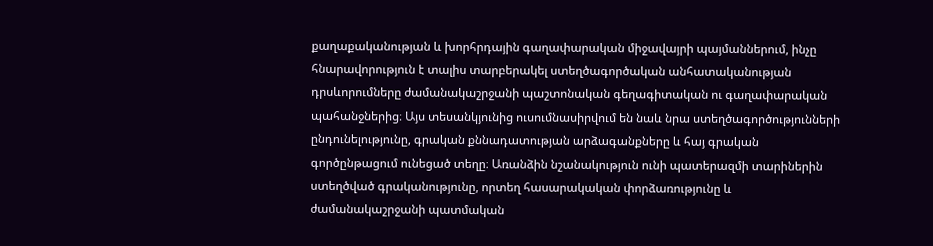քաղաքականության և խորհրդային գաղափարական միջավայրի պայմաններում, ինչը հնարավորություն է տալիս տարբերակել ստեղծագործական անհատականության դրսևորումները ժամանակաշրջանի պաշտոնական գեղագիտական ու գաղափարական պահանջներից։ Այս տեսանկյունից ուսումնասիրվում են նաև նրա ստեղծագործությունների ընդունելությունը, գրական քննադատության արձագանքները և հայ գրական գործընթացում ունեցած տեղը։ Առանձին նշանակություն ունի պատերազմի տարիներին ստեղծված գրականությունը, որտեղ հասարակական փորձառությունը և ժամանակաշրջանի պատմական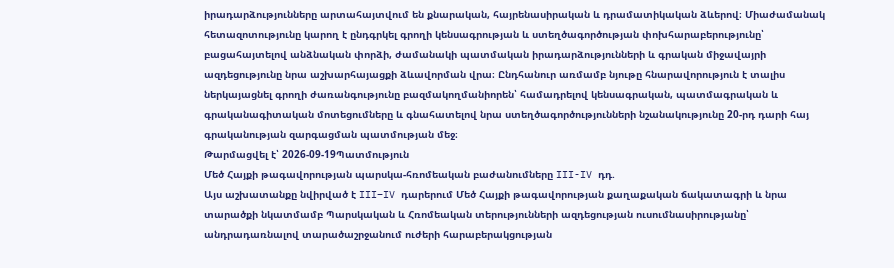իրադարձությունները արտահայտվում են քնարական, հայրենասիրական և դրամատիկական ձևերով։ Միաժամանակ հետազոտությունը կարող է ընդգրկել գրողի կենսագրության և ստեղծագործության փոխհարաբերությունը՝ բացահայտելով անձնական փորձի, ժամանակի պատմական իրադարձությունների և գրական միջավայրի ազդեցությունը նրա աշխարհայացքի ձևավորման վրա։ Ընդհանուր առմամբ նյութը հնարավորություն է տալիս ներկայացնել գրողի ժառանգությունը բազմակողմանիորեն՝ համադրելով կենսագրական, պատմագրական և գրականագիտական մոտեցումները և գնահատելով նրա ստեղծագործությունների նշանակությունը 20-րդ դարի հայ գրականության զարգացման պատմության մեջ։
Թարմացվել է՝ 2026-09-19Պատմություն
Մեծ Հայքի թագավորության պարսկա-հռոմեական բաժանումները III-IV դդ.
Այս աշխատանքը նվիրված է III–IV դարերում Մեծ Հայքի թագավորության քաղաքական ճակատագրի և նրա տարածքի նկատմամբ Պարսկական և Հռոմեական տերությունների ազդեցության ուսումնասիրությանը՝ անդրադառնալով տարածաշրջանում ուժերի հարաբերակցության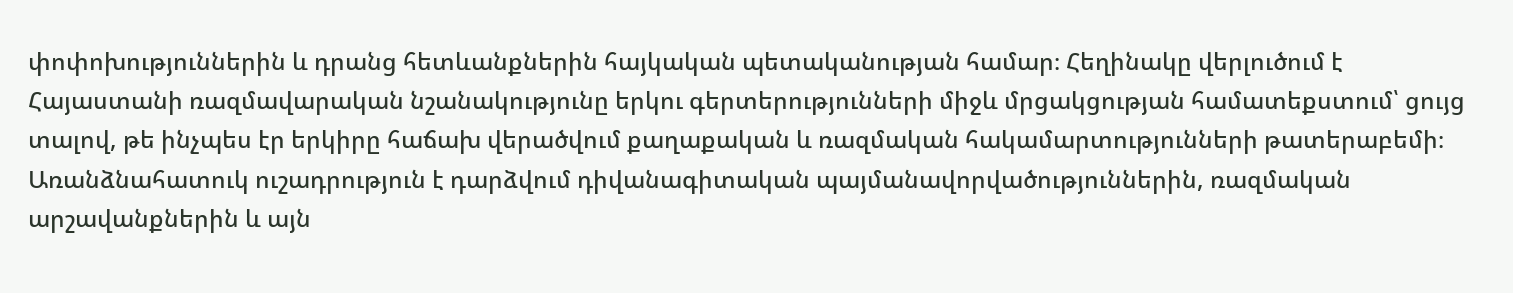փոփոխություններին և դրանց հետևանքներին հայկական պետականության համար։ Հեղինակը վերլուծում է Հայաստանի ռազմավարական նշանակությունը երկու գերտերությունների միջև մրցակցության համատեքստում՝ ցույց տալով, թե ինչպես էր երկիրը հաճախ վերածվում քաղաքական և ռազմական հակամարտությունների թատերաբեմի։ Առանձնահատուկ ուշադրություն է դարձվում դիվանագիտական պայմանավորվածություններին, ռազմական արշավանքներին և այն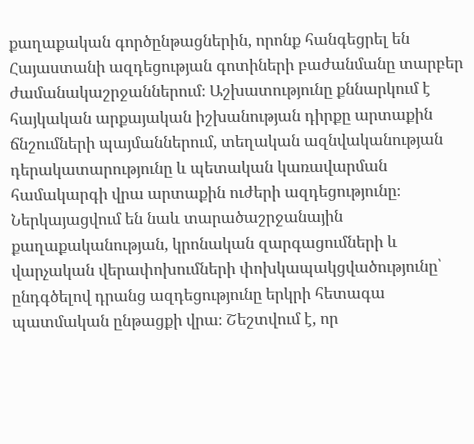քաղաքական գործընթացներին, որոնք հանգեցրել են Հայաստանի ազդեցության գոտիների բաժանմանը տարբեր ժամանակաշրջաններում։ Աշխատությունը քննարկում է հայկական արքայական իշխանության դիրքը արտաքին ճնշումների պայմաններում, տեղական ազնվականության դերակատարությունը և պետական կառավարման համակարգի վրա արտաքին ուժերի ազդեցությունը։ Ներկայացվում են նաև տարածաշրջանային քաղաքականության, կրոնական զարգացումների և վարչական վերափոխումների փոխկապակցվածությունը՝ ընդգծելով դրանց ազդեցությունը երկրի հետագա պատմական ընթացքի վրա։ Շեշտվում է, որ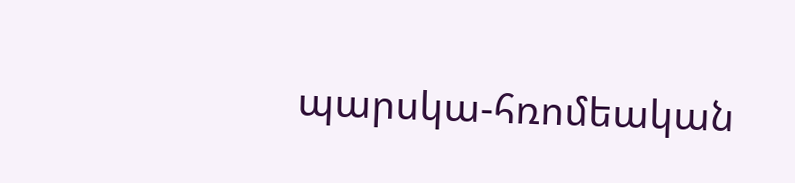պարսկա-հռոմեական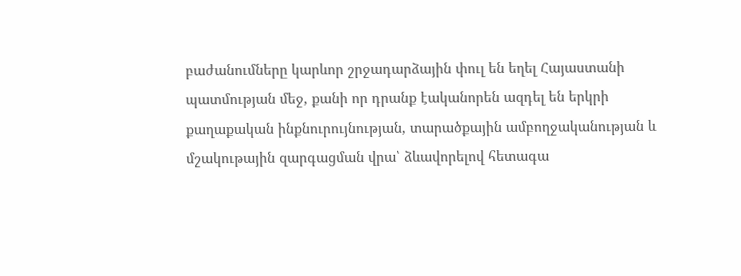բաժանումները կարևոր շրջադարձային փուլ են եղել Հայաստանի պատմության մեջ, քանի որ դրանք էականորեն ազդել են երկրի քաղաքական ինքնուրույնության, տարածքային ամբողջականության և մշակութային զարգացման վրա՝ ձևավորելով հետագա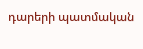դարերի պատմական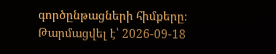գործընթացների հիմքերը։
Թարմացվել է՝ 2026-09-18